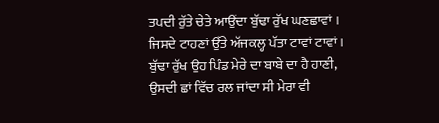ਤਪਦੀ ਰੁੱਤੇ ਚੇਤੇ ਆਉਂਦਾ ਬੁੱਢਾ ਰੁੱਖ ਘਣਛਾਵਾਂ ।
ਜਿਸਦੇ ਟਾਹਣਾਂ ਉੱਤੇ ਅੱਜਕਲ੍ਹ ਪੱਤਾ ਟਾਵਾਂ ਟਾਵਾਂ ।
ਬੁੱਢਾ ਰੁੱਖ ਉਹ ਪਿੰਡ ਮੇਰੇ ਦਾ ਬਾਬੇ ਦਾ ਹੈ ਹਾਣੀ,
ਉਸਦੀ ਛਾਂ ਵਿੱਚ ਰਲ ਜਾਂਦਾ ਸੀ ਮੇਰਾ ਵੀ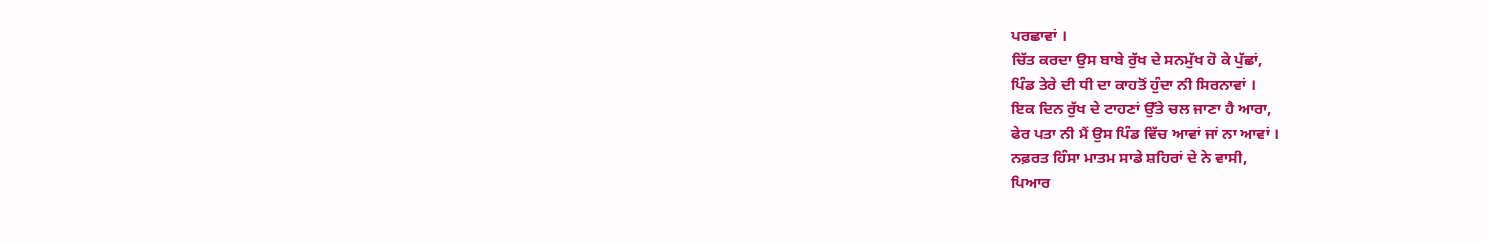ਪਰਛਾਵਾਂ ।
ਚਿੱਤ ਕਰਦਾ ਉਸ ਬਾਬੇ ਰੁੱਖ ਦੇ ਸਨਮੁੱਖ ਹੋ ਕੇ ਪੁੱਛਾਂ,
ਪਿੰਡ ਤੇਰੇ ਦੀ ਧੀ ਦਾ ਕਾਹਤੋਂ ਹੁੰਦਾ ਨੀ ਸਿਰਨਾਵਾਂ ।
ਇਕ ਦਿਨ ਰੁੱਖ ਦੇ ਟਾਹਣਾਂ ਉੱਤੇ ਚਲ ਜਾਣਾ ਹੈ ਆਰਾ,
ਫੇਰ ਪਤਾ ਨੀ ਮੈਂ ਉਸ ਪਿੰਡ ਵਿੱਚ ਆਵਾਂ ਜਾਂ ਨਾ ਆਵਾਂ ।
ਨਫ਼ਰਤ ਹਿੰਸਾ ਮਾਤਮ ਸਾਡੇ ਸ਼ਹਿਰਾਂ ਦੇ ਨੇ ਵਾਸੀ,
ਪਿਆਰ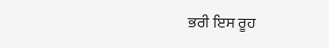ਭਰੀ ਇਸ ਰੂਹ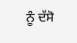ਨੂੰ ਦੱਸੋ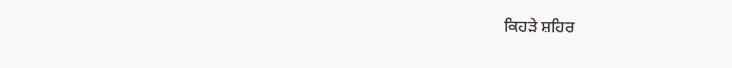ਕਿਹੜੇ ਸ਼ਹਿਰ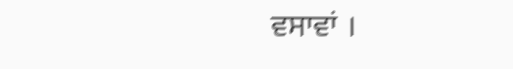ਵਸਾਵਾਂ ।